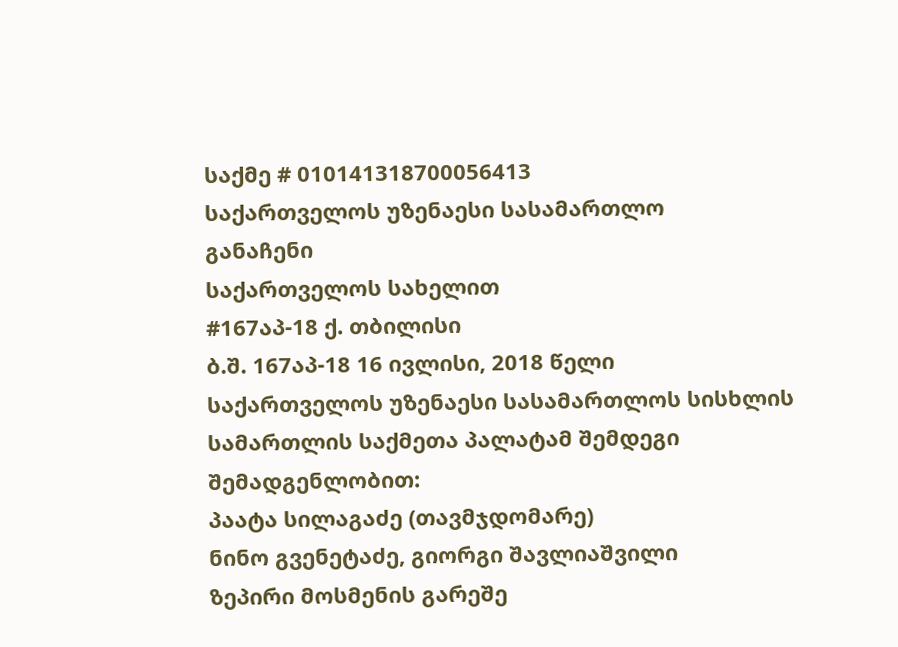საქმე # 010141318700056413
საქართველოს უზენაესი სასამართლო
განაჩენი
საქართველოს სახელით
#167აპ-18 ქ. თბილისი
ბ.შ. 167აპ-18 16 ივლისი, 2018 წელი
საქართველოს უზენაესი სასამართლოს სისხლის სამართლის საქმეთა პალატამ შემდეგი შემადგენლობით:
პაატა სილაგაძე (თავმჯდომარე)
ნინო გვენეტაძე, გიორგი შავლიაშვილი
ზეპირი მოსმენის გარეშე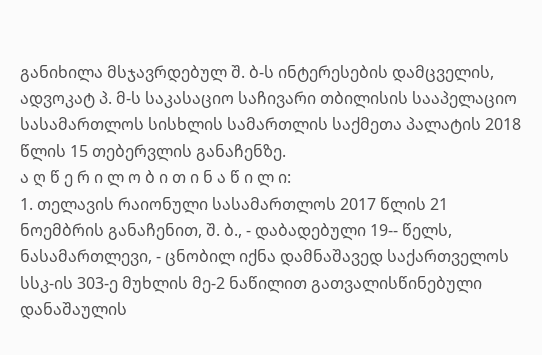განიხილა მსჯავრდებულ შ. ბ-ს ინტერესების დამცველის, ადვოკატ პ. მ-ს საკასაციო საჩივარი თბილისის სააპელაციო სასამართლოს სისხლის სამართლის საქმეთა პალატის 2018 წლის 15 თებერვლის განაჩენზე.
ა ღ წ ე რ ი ლ ო ბ ი თ ი ნ ა წ ი ლ ი:
1. თელავის რაიონული სასამართლოს 2017 წლის 21 ნოემბრის განაჩენით, შ. ბ., - დაბადებული 19-- წელს, ნასამართლევი, - ცნობილ იქნა დამნაშავედ საქართველოს სსკ-ის 303-ე მუხლის მე-2 ნაწილით გათვალისწინებული დანაშაულის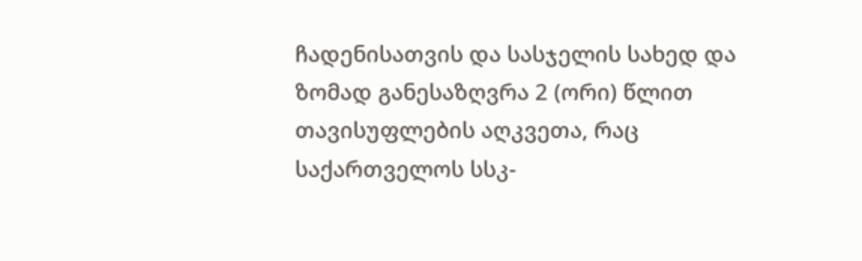ჩადენისათვის და სასჯელის სახედ და ზომად განესაზღვრა 2 (ორი) წლით თავისუფლების აღკვეთა, რაც საქართველოს სსკ-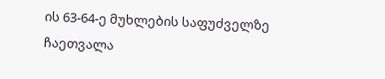ის 63-64-ე მუხლების საფუძველზე ჩაეთვალა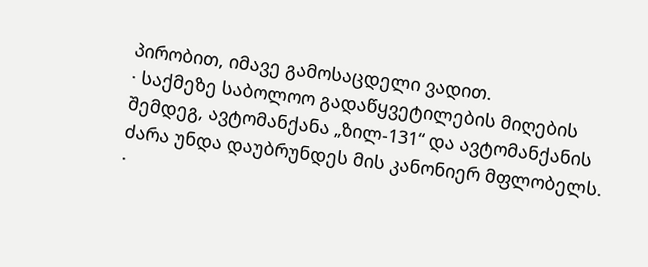პირობით, იმავე გამოსაცდელი ვადით.
· საქმეზე საბოლოო გადაწყვეტილების მიღების შემდეგ, ავტომანქანა „ზილ-131“ და ავტომანქანის ძარა უნდა დაუბრუნდეს მის კანონიერ მფლობელს.
·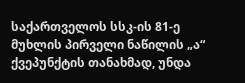საქართველოს სსკ-ის 81-ე მუხლის პირველი ნაწილის „ა“ ქვეპუნქტის თანახმად, უნდა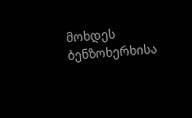მოხდეს ბენზოხერხისა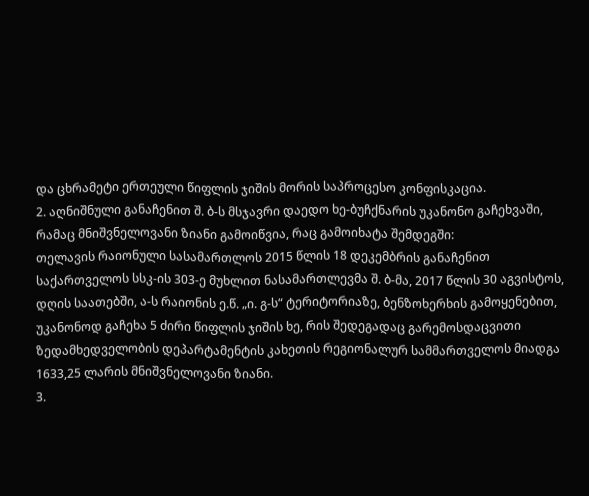და ცხრამეტი ერთეული წიფლის ჯიშის მორის საპროცესო კონფისკაცია.
2. აღნიშნული განაჩენით შ. ბ-ს მსჯავრი დაედო ხე-ბუჩქნარის უკანონო გაჩეხვაში, რამაც მნიშვნელოვანი ზიანი გამოიწვია, რაც გამოიხატა შემდეგში:
თელავის რაიონული სასამართლოს 2015 წლის 18 დეკემბრის განაჩენით საქართველოს სსკ-ის 303-ე მუხლით ნასამართლევმა შ. ბ-მა, 2017 წლის 30 აგვისტოს, დღის საათებში, ა-ს რაიონის ე.წ. „ი. გ-ს“ ტერიტორიაზე, ბენზოხერხის გამოყენებით, უკანონოდ გაჩეხა 5 ძირი წიფლის ჯიშის ხე, რის შედეგადაც გარემოსდაცვითი ზედამხედველობის დეპარტამენტის კახეთის რეგიონალურ სამმართველოს მიადგა 1633,25 ლარის მნიშვნელოვანი ზიანი.
3.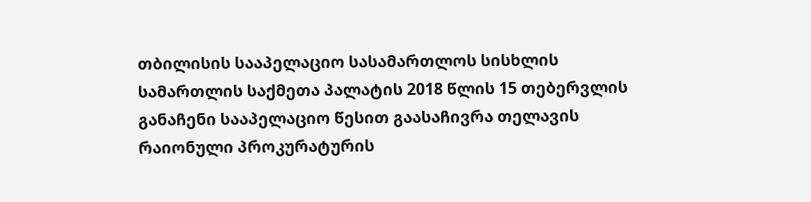თბილისის სააპელაციო სასამართლოს სისხლის სამართლის საქმეთა პალატის 2018 წლის 15 თებერვლის განაჩენი სააპელაციო წესით გაასაჩივრა თელავის რაიონული პროკურატურის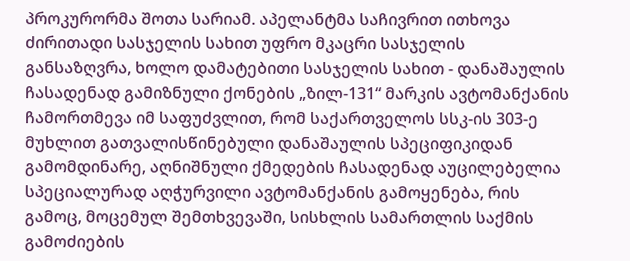პროკურორმა შოთა სარიამ. აპელანტმა საჩივრით ითხოვა ძირითადი სასჯელის სახით უფრო მკაცრი სასჯელის განსაზღვრა, ხოლო დამატებითი სასჯელის სახით - დანაშაულის ჩასადენად გამიზნული ქონების „ზილ-131“ მარკის ავტომანქანის ჩამორთმევა იმ საფუძვლით, რომ საქართველოს სსკ-ის 303-ე მუხლით გათვალისწინებული დანაშაულის სპეციფიკიდან გამომდინარე, აღნიშნული ქმედების ჩასადენად აუცილებელია სპეციალურად აღჭურვილი ავტომანქანის გამოყენება, რის გამოც, მოცემულ შემთხვევაში, სისხლის სამართლის საქმის გამოძიების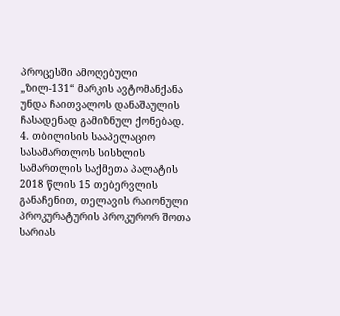პროცესში ამოღებული „ზილ-131“ მარკის ავტომანქანა უნდა ჩაითვალოს დანაშაულის ჩასადენად გამიზნულ ქონებად.
4. თბილისის სააპელაციო სასამართლოს სისხლის სამართლის საქმეთა პალატის 2018 წლის 15 თებერვლის განაჩენით, თელავის რაიონული პროკურატურის პროკურორ შოთა სარიას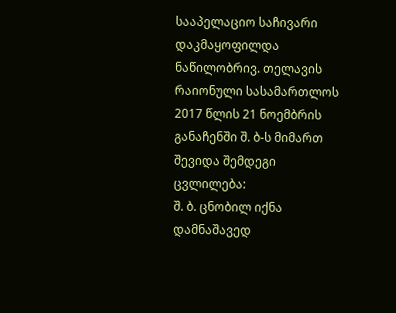სააპელაციო საჩივარი დაკმაყოფილდა ნაწილობრივ. თელავის რაიონული სასამართლოს 2017 წლის 21 ნოემბრის განაჩენში შ. ბ-ს მიმართ შევიდა შემდეგი ცვლილება:
შ. ბ. ცნობილ იქნა დამნაშავედ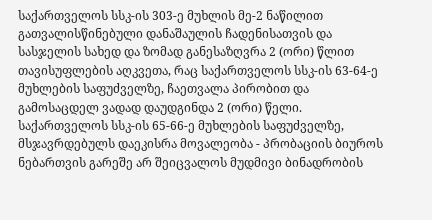საქართველოს სსკ-ის 303-ე მუხლის მე-2 ნაწილით გათვალისწინებული დანაშაულის ჩადენისათვის და სასჯელის სახედ და ზომად განესაზღვრა 2 (ორი) წლით თავისუფლების აღკვეთა, რაც საქართველოს სსკ-ის 63-64-ე მუხლების საფუძველზე, ჩაეთვალა პირობით და გამოსაცდელ ვადად დაუდგინდა 2 (ორი) წელი.
საქართველოს სსკ-ის 65-66-ე მუხლების საფუძველზე, მსჯავრდებულს დაეკისრა მოვალეობა - პრობაციის ბიუროს ნებართვის გარეშე არ შეიცვალოს მუდმივი ბინადრობის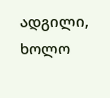ადგილი, ხოლო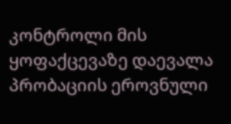კონტროლი მის ყოფაქცევაზე დაევალა პრობაციის ეროვნული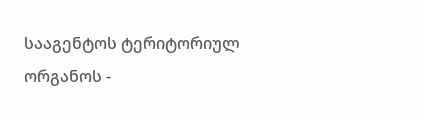სააგენტოს ტერიტორიულ ორგანოს -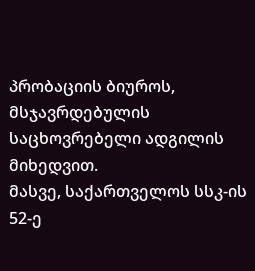პრობაციის ბიუროს, მსჯავრდებულის საცხოვრებელი ადგილის მიხედვით.
მასვე, საქართველოს სსკ-ის 52-ე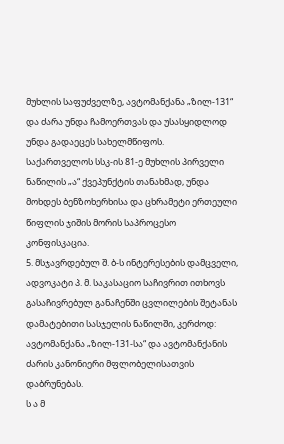მუხლის საფუძველზე, ავტომანქანა „ზილ-131“ და ძარა უნდა ჩამოერთვას და უსასყიდლოდ უნდა გადაეცეს სახელმწიფოს.
საქართველოს სსკ-ის 81-ე მუხლის პირველი ნაწილის „ა“ ქვეპუნქტის თანახმად, უნდა მოხდეს ბენზოხერხისა და ცხრამეტი ერთეული წიფლის ჯიშის მორის საპროცესო კონფისკაცია.
5. მსჯავრდებულ შ. ბ-ს ინტერესების დამცველი, ადვოკატი პ. მ. საკასაციო საჩივრით ითხოვს გასაჩივრებულ განაჩენში ცვლილების შეტანას დამატებითი სასჯელის ნაწილში, კერძოდ: ავტომანქანა „ზილ-131-სა“ და ავტომანქანის ძარის კანონიერი მფლობელისათვის დაბრუნებას.
ს ა მ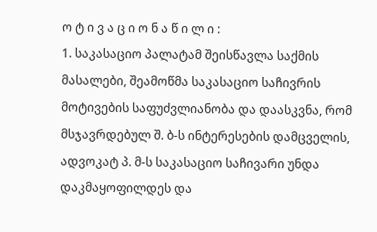ო ტ ი ვ ა ც ი ო ნ ა წ ი ლ ი :
1. საკასაციო პალატამ შეისწავლა საქმის მასალები, შეამოწმა საკასაციო საჩივრის მოტივების საფუძვლიანობა და დაასკვნა, რომ მსჯავრდებულ შ. ბ-ს ინტერესების დამცველის, ადვოკატ პ. მ-ს საკასაციო საჩივარი უნდა დაკმაყოფილდეს და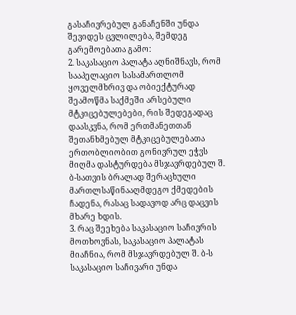გასაჩივრებულ განაჩენში უნდა შევიდეს ცვლილება, შემდეგ გარემოებათა გამო:
2. საკასაციო პალატა აღნიშნავს, რომ სააპელაციო სასამართლომ ყოველმხრივ და ობიექტურად შეამოწმა საქმეში არსებული მტკიცებულებები, რის შედეგადაც დაასკვნა, რომ ერთმანეთთან შეთანხმებულ მტკიცებულებათა ერთობლიობით გონივრულ ეჭვს მიღმა დასტურდება მსჯავრდებულ შ. ბ-სათვის ბრალად შერაცხული მართლსაწინააღმდეგო ქმედების ჩადენა, რასაც სადავოდ არც დაცვის მხარე ხდის.
3. რაც შეეხება საკასაციო საჩივრის მოთხოვნას, საკასაციო პალატას მიაჩნია, რომ მსჯავრდებულ შ. ბ-ს საკასაციო საჩივარი უნდა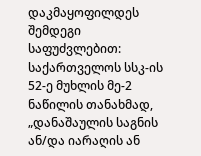დაკმაყოფილდეს შემდეგი საფუძვლებით: საქართველოს სსკ-ის 52-ე მუხლის მე-2 ნაწილის თანახმად, „დანაშაულის საგნის ან/და იარაღის ან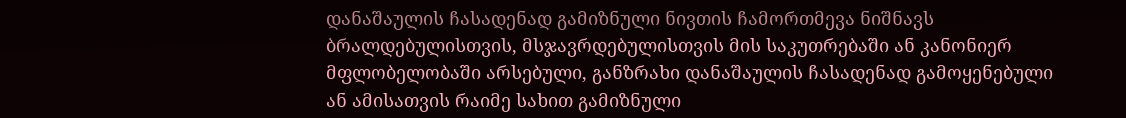დანაშაულის ჩასადენად გამიზნული ნივთის ჩამორთმევა ნიშნავს ბრალდებულისთვის, მსჯავრდებულისთვის მის საკუთრებაში ან კანონიერ მფლობელობაში არსებული, განზრახი დანაშაულის ჩასადენად გამოყენებული ან ამისათვის რაიმე სახით გამიზნული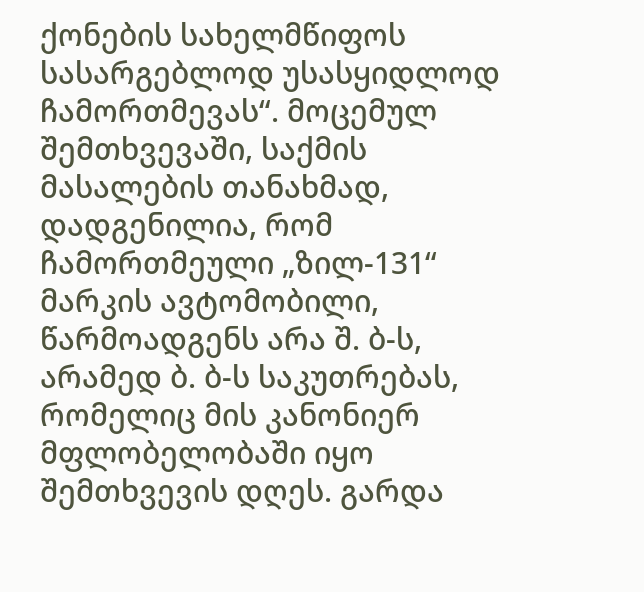ქონების სახელმწიფოს სასარგებლოდ უსასყიდლოდ ჩამორთმევას“. მოცემულ შემთხვევაში, საქმის მასალების თანახმად, დადგენილია, რომ ჩამორთმეული „ზილ-131“ მარკის ავტომობილი, წარმოადგენს არა შ. ბ-ს, არამედ ბ. ბ-ს საკუთრებას, რომელიც მის კანონიერ მფლობელობაში იყო შემთხვევის დღეს. გარდა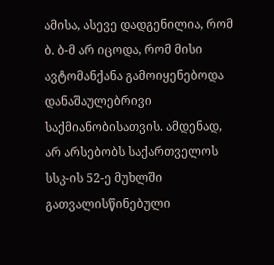ამისა, ასევე დადგენილია, რომ ბ. ბ-მ არ იცოდა, რომ მისი ავტომანქანა გამოიყენებოდა დანაშაულებრივი საქმიანობისათვის. ამდენად, არ არსებობს საქართველოს სსკ-ის 52-ე მუხლში გათვალისწინებული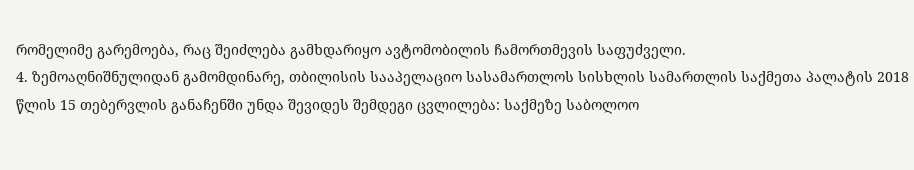რომელიმე გარემოება, რაც შეიძლება გამხდარიყო ავტომობილის ჩამორთმევის საფუძველი.
4. ზემოაღნიშნულიდან გამომდინარე, თბილისის სააპელაციო სასამართლოს სისხლის სამართლის საქმეთა პალატის 2018 წლის 15 თებერვლის განაჩენში უნდა შევიდეს შემდეგი ცვლილება: საქმეზე საბოლოო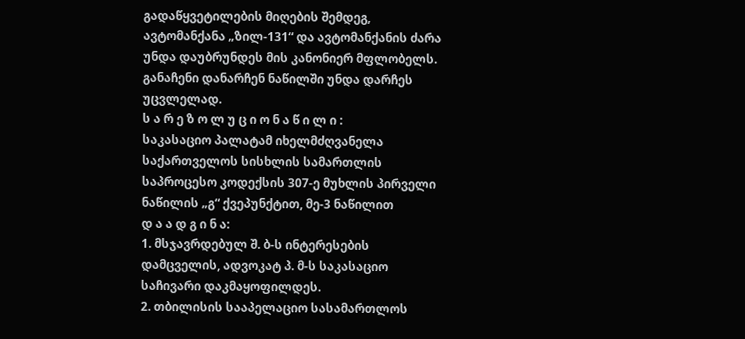გადაწყვეტილების მიღების შემდეგ, ავტომანქანა „ზილ-131“ და ავტომანქანის ძარა უნდა დაუბრუნდეს მის კანონიერ მფლობელს. განაჩენი დანარჩენ ნაწილში უნდა დარჩეს უცვლელად.
ს ა რ ე ზ ო ლ უ ც ი ო ნ ა წ ი ლ ი :
საკასაციო პალატამ იხელმძღვანელა საქართველოს სისხლის სამართლის საპროცესო კოდექსის 307-ე მუხლის პირველი ნაწილის „გ“ ქვეპუნქტით, მე-3 ნაწილით
დ ა ა დ გ ი ნ ა:
1. მსჯავრდებულ შ. ბ-ს ინტერესების დამცველის, ადვოკატ პ. მ-ს საკასაციო საჩივარი დაკმაყოფილდეს.
2. თბილისის სააპელაციო სასამართლოს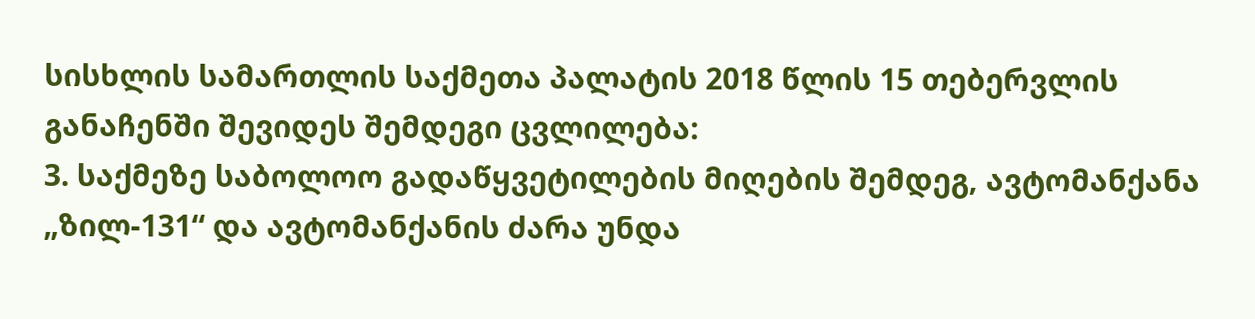სისხლის სამართლის საქმეთა პალატის 2018 წლის 15 თებერვლის განაჩენში შევიდეს შემდეგი ცვლილება:
3. საქმეზე საბოლოო გადაწყვეტილების მიღების შემდეგ, ავტომანქანა „ზილ-131“ და ავტომანქანის ძარა უნდა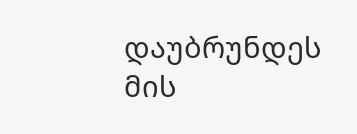დაუბრუნდეს მის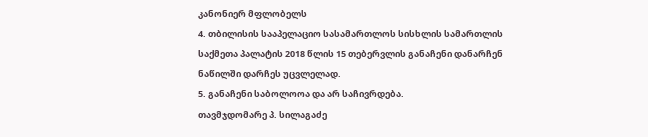კანონიერ მფლობელს
4. თბილისის სააპელაციო სასამართლოს სისხლის სამართლის საქმეთა პალატის 2018 წლის 15 თებერვლის განაჩენი დანარჩენ ნაწილში დარჩეს უცვლელად.
5. განაჩენი საბოლოოა და არ საჩივრდება.
თავმჯდომარე პ. სილაგაძე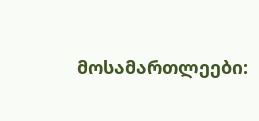მოსამართლეები: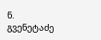ნ. გვენეტაძე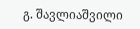გ. შავლიაშვილი